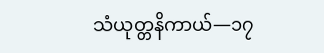သံယုတ္တနိကာယ်—၁၇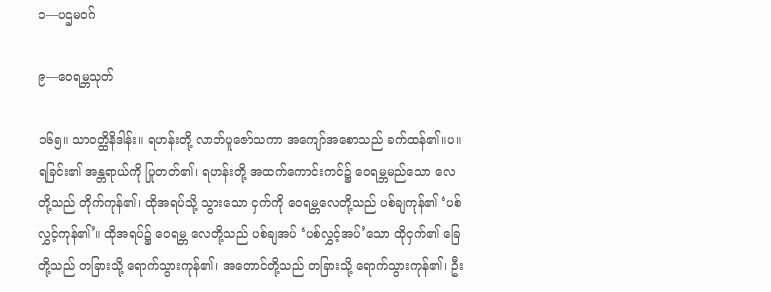၁—ပဌမဝဂ်

၉—ဝေရမ္ဘသုတ်

၁၆၅။ သာဝတ္ထိနိဒါန်း။ ရဟန်းတို့ လာဘ်ပူဇော်သကာ အကျော်အစောသည် ခက်ထန်၏။ပ။ ရခြင်း၏ အန္တရာယ်ကို ပြုတတ်၏၊ ရဟန်းတို့ အထက်ကောင်းကင်၌ ဝေရမ္ဘမည်သော လေတို့သည် တိုက်ကုန်၏၊ ထိုအရပ်သို့ သွားသော ငှက်ကို ဝေရမ္ဘလေတို့သည် ပစ်ချကုန်၏ ‘ပစ်လွှင့်ကုန်၏’။ ထိုအရပ်၌ ဝေရမ္ဘ လေတို့သည် ပစ်ချအပ် ‘ပစ်လွှင့်အပ်’သော ထိုငှက်၏ ခြေတို့သည် တခြားသို့ ရောက်သွားကုန်၏၊ အတောင်တို့သည် တခြားသို့ ရောက်သွားကုန်၏၊ ဦး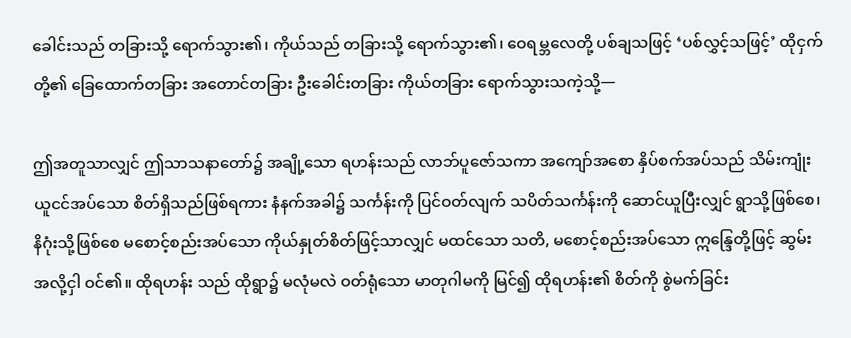ခေါင်းသည် တခြားသို့ ရောက်သွား၏၊ ကိုယ်သည် တခြားသို့ ရောက်သွား၏၊ ဝေရမ္ဘလေတို့ ပစ်ချသဖြင့် ‘ပစ်လွှင့်သဖြင့်’ ထိုငှက်တို့၏ ခြေထောက်တခြား အတောင်တခြား ဦးခေါင်းတခြား ကိုယ်တခြား ရောက်သွားသကဲ့သို့—

ဤအတူသာလျှင် ဤသာသနာတော်၌ အချို့သော ရဟန်းသည် လာဘ်ပူဇော်သကာ အကျော်အစော နှိပ်စက်အပ်သည် သိမ်းကျုံးယူငင်အပ်သော စိတ်ရှိသည်ဖြစ်ရကား နံနက်အခါ၌ သင်္ကန်းကို ပြင်ဝတ်လျက် သပိတ်သင်္ကန်းကို ဆောင်ယူပြီးလျှင် ရွာသို့ဖြစ်စေ၊ နိဂုံးသို့ဖြစ်စေ မစောင့်စည်းအပ်သော ကိုယ်နှုတ်စိတ်ဖြင့်သာလျှင် မထင်သော သတိ, မစောင့်စည်းအပ်သော ဣန္ဒြေတို့ဖြင့် ဆွမ်းအလို့ငှါ ဝင်၏။ ထိုရဟန်း သည် ထိုရွာ၌ မလုံမလဲ ဝတ်ရုံသော မာတုဂါမကို မြင်၍ ထိုရဟန်း၏ စိတ်ကို စွဲမက်ခြင်း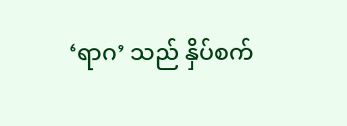‘ရာဂ’ သည် နှိပ်စက်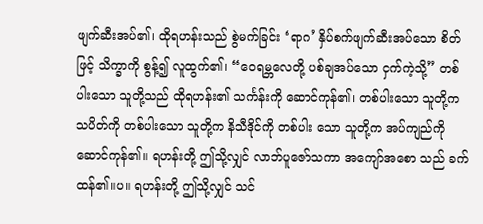ဖျက်ဆီးအပ်၏၊ ထိုရဟန်းသည် စွဲမက်ခြင်း ‘ရာဂ’ နှိပ်စက်ဖျက်ဆီးအပ်သော စိတ်ဖြင့် သိက္ခာကို စွန့်၍ လူထွက်၏၊ “ဝေရမ္ဘလေတို့ ပစ်ချအပ်သော ငှက်ကဲ့သို့” တစ်ပါးသော သူတို့သည် ထိုရဟန်း၏ သင်္ကန်းကို ဆောင်ကုန်၏၊ တစ်ပါးသော သူတို့က သပိတ်ကို တစ်ပါးသော သူတို့က နိသီဒိုင်ကို တစ်ပါး သော သူတို့က အပ်ကျည်ကို ဆောင်ကုန်၏။ ရဟန်းတို့ ဤသို့လျှင် လာဘ်ပူဇော်သကာ အကျော်အစော သည် ခက်ထန်၏။ပ။ ရဟန်းတို့ ဤသို့လျှင် သင်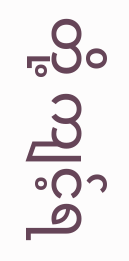တို့ ကျင့်ရ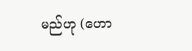မည်ဟု (ဟော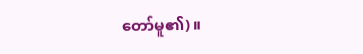တော်မူ၏)။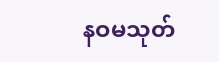နဝမသုတ်